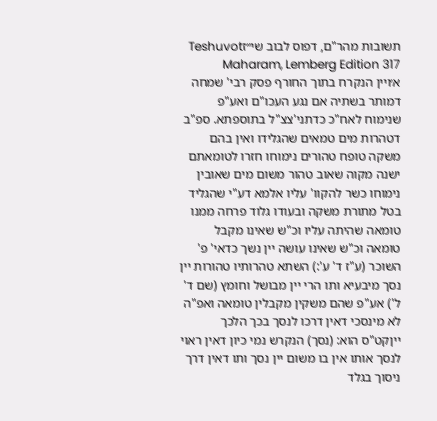תשובות מהר"ם, דפוס לבוב שי״זTeshuvot Maharam, Lemberg Edition 317
א׳ויין הנקרח בתוך החורף פסק רבי' שמחה דמותר בשתיה אם נגע העכו"ם ואע"פ שנימוח לאח"כ כדתני'צצ"ל בתוספתא. ספ"ב דטהרות מים טמאים שהגלידו ואין בהם משקה טופח טהורים נימוחו חזרו לטומאתם ישנה מקוה שאוב טהור משום מים שאובין נימוחו כשר להקוו' עליו אלמא דע"י שהגליד בטל מתורת משקה ובעודו גלוד פרחה ממנו טומאה שהיתה עליו וכ"ש שאינו מקבל טומאה וכ"ש שאינו עושה יין נשך כדאי' פ' השוכר (ע"ז ד' ע':) השתא טהרותיו טהורות יין נסך מיבעיא ותו הרי יין מבושל וחומץ (שם ד' ל') אע"פ שהם משקין מקבלין טומאה ואפ"ה לא מינסכי דאין דרכו לנסך בכך הלכך ייןקט"ס הוא: (נסך) הנקרש נמי כיון דאין ראוי לנסך אותו אין בו משום יין נסך ותו דאין דרך ניסוך בגלד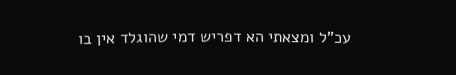עכ"ל ומצאתי הא דפריש דמי שהוגלד אין בו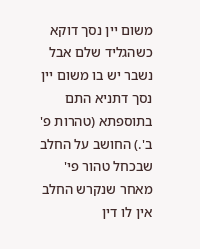משום יין נסך דוקא כשהגליד שלם אבל נשבר יש בו משום יין נסך דתניא התם בתוספתא (טהרות פ' ב'.) החושב על החלב שבכחל טהור פי' מאחר שנקרש החלב אין לו דין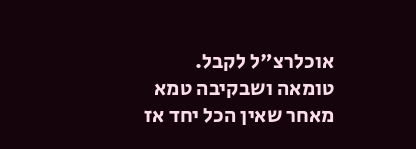אוכלרצ"ל לקבל. טומאה ושבקיבה טמא מאחר שאין הכל יחד אז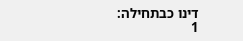דינו כבתחילה:
1